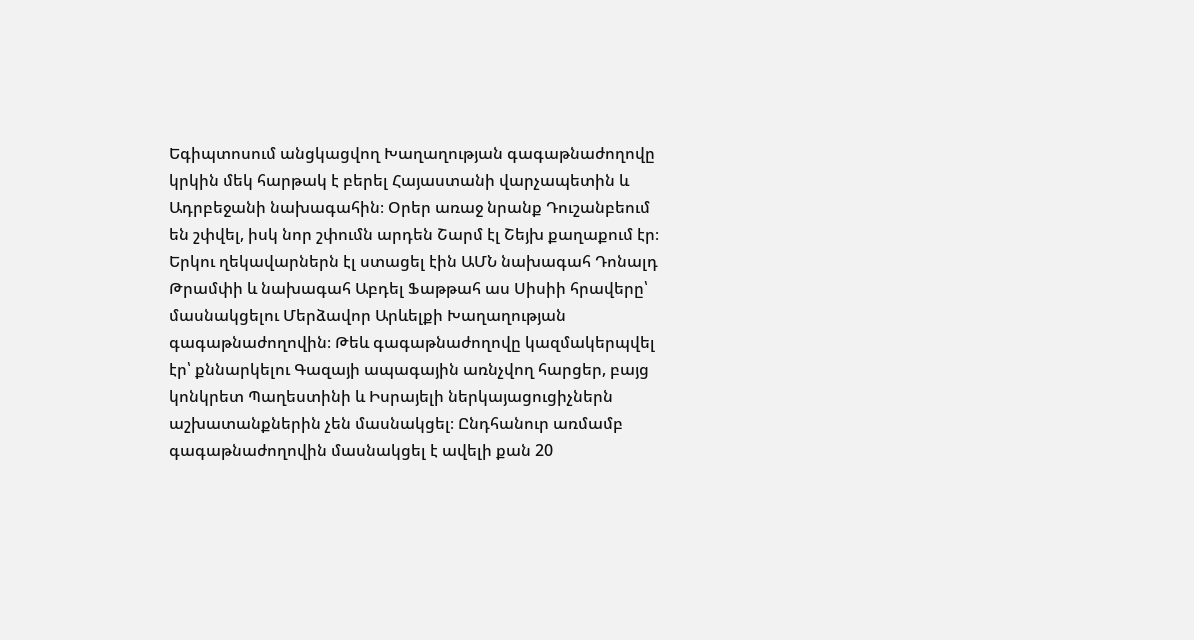Եգիպտոսում անցկացվող Խաղաղության գագաթնաժողովը կրկին մեկ հարթակ է բերել Հայաստանի վարչապետին և Ադրբեջանի նախագահին։ Օրեր առաջ նրանք Դուշանբեում են շփվել, իսկ նոր շփումն արդեն Շարմ էլ Շեյխ քաղաքում էր։ Երկու ղեկավարներն էլ ստացել էին ԱՄՆ նախագահ Դոնալդ Թրամփի և նախագահ Աբդել Ֆաթթահ աս Սիսիի հրավերը՝ մասնակցելու Մերձավոր Արևելքի Խաղաղության գագաթնաժողովին։ Թեև գագաթնաժողովը կազմակերպվել էր՝ քննարկելու Գազայի ապագային առնչվող հարցեր, բայց կոնկրետ Պաղեստինի և Իսրայելի ներկայացուցիչներն աշխատանքներին չեն մասնակցել։ Ընդհանուր առմամբ գագաթնաժողովին մասնակցել է ավելի քան 20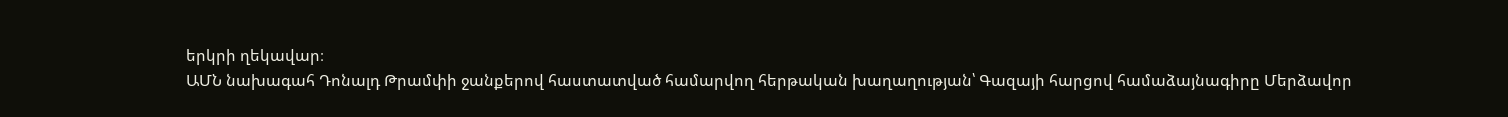երկրի ղեկավար։
ԱՄՆ նախագահ Դոնալդ Թրամփի ջանքերով հաստատված համարվող հերթական խաղաղության՝ Գազայի հարցով համաձայնագիրը Մերձավոր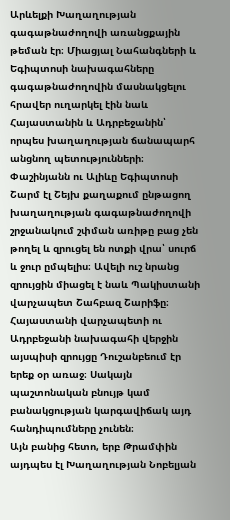Արևելքի Խաղաղության գագաթնաժողովի առանցքային թեման էր։ Միացյալ Նահանգների և Եգիպտոսի նախագահները գագաթնաժողովին մասնակցելու հրավեր ուղարկել էին նաև Հայաստանին և Ադրբեջանին՝ որպես խաղաղության ճանապարհ անցնող պետությունների։
Փաշինյանն ու Ալիևը Եգիպտոսի Շարմ էլ Շեյխ քաղաքում ընթացող խաղաղության գագաթնաժողովի շրջանակում շփման առիթը բաց չեն թողել և զրուցել են ոտքի վրա՝ սուրճ և ջուր ըմպելիս։ Ավելի ուշ նրանց զրույցին միացել է նաև Պակիստանի վարչապետ Շահբազ Շարիֆը։
Հայաստանի վարչապետի ու Ադրբեջանի նախագահի վերջին այսպիսի զրույցը Դուշանբեում էր երեք օր առաջ։ Սակայն պաշտոնական բնույթ կամ բանակցության կարգավիճակ այդ հանդիպումները չունեն։
Այն բանից հետո, երբ Թրամփին այդպես էլ Խաղաղության Նոբելյան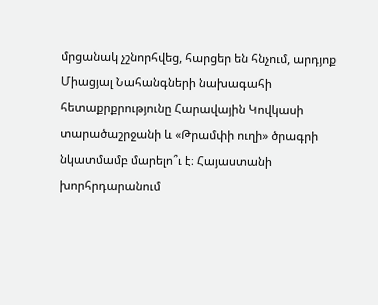մրցանակ չշնորհվեց, հարցեր են հնչում, արդյոք Միացյալ Նահանգների նախագահի հետաքրքրությունը Հարավային Կովկասի տարածաշրջանի և «Թրամփի ուղի» ծրագրի նկատմամբ մարելո՞ւ է։ Հայաստանի խորհրդարանում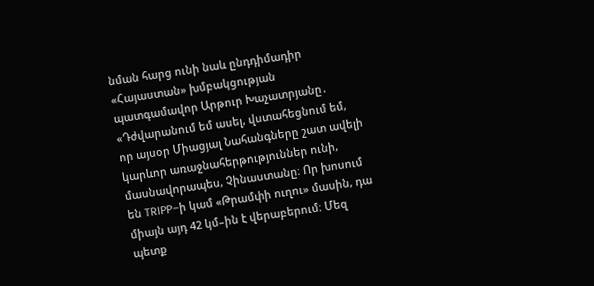նման հարց ունի նաև ընդդիմադիր «Հայաստան» խմբակցության պատգամավոր Արթուր Խաչատրյանը․
«Դժվարանում եմ ասել, վստահեցնում եմ, որ այսօր Միացյալ Նահանգները շատ ավելի կարևոր առաջնահերթություններ ունի, մասնավորապես, Չինաստանը։ Որ խոսում են TRIPP–ի կամ «Թրամփի ուղու» մասին, դա միայն այդ 42 կմ–ին է վերաբերում։ Մեզ պետք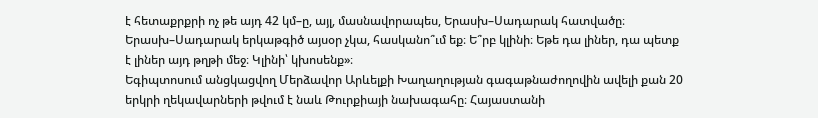է հետաքրքրի ոչ թե այդ 42 կմ–ը, այլ, մասնավորապես, Երասխ–Սադարակ հատվածը։ Երասխ–Սադարակ երկաթգիծ այսօր չկա, հասկանո՞ւմ եք։ Ե՞րբ կլինի։ Եթե դա լիներ, դա պետք է լիներ այդ թղթի մեջ։ Կլինի՝ կխոսենք»։
Եգիպտոսում անցկացվող Մերձավոր Արևելքի Խաղաղության գագաթնաժողովին ավելի քան 20 երկրի ղեկավարների թվում է նաև Թուրքիայի նախագահը։ Հայաստանի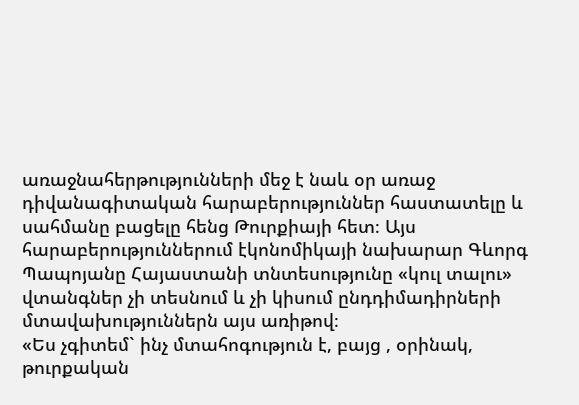առաջնահերթությունների մեջ է նաև օր առաջ դիվանագիտական հարաբերություններ հաստատելը և սահմանը բացելը հենց Թուրքիայի հետ։ Այս հարաբերություններում էկոնոմիկայի նախարար Գևորգ Պապոյանը Հայաստանի տնտեսությունը «կուլ տալու» վտանգներ չի տեսնում և չի կիսում ընդդիմադիրների մտավախություններն այս առիթով։
«Ես չգիտեմ` ինչ մտահոգություն է, բայց , օրինակ, թուրքական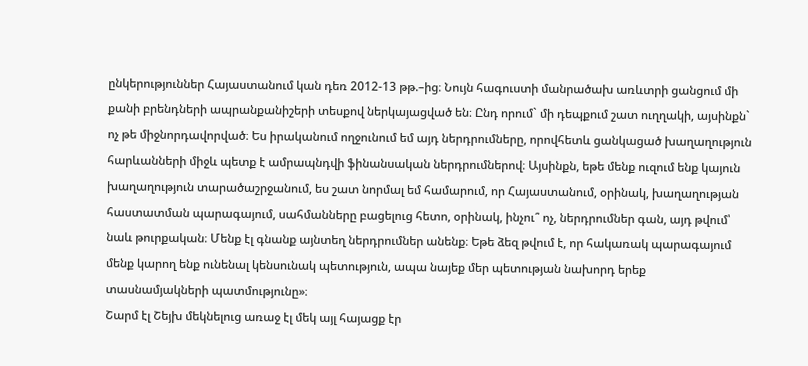ընկերություններ Հայաստանում կան դեռ 2012-13 թթ.–ից։ Նույն հագուստի մանրածախ առևտրի ցանցում մի քանի բրենդների ապրանքանիշերի տեսքով ներկայացված են։ Ընդ որում` մի դեպքում շատ ուղղակի, այսինքն` ոչ թե միջնորդավորված։ Ես իրականում ողջունում եմ այդ ներդրումները, որովհետև ցանկացած խաղաղություն հարևանների միջև պետք է ամրապնդվի ֆինանսական ներդրումներով։ Այսինքն, եթե մենք ուզում ենք կայուն խաղաղություն տարածաշրջանում, ես շատ նորմալ եմ համարում, որ Հայաստանում, օրինակ, խաղաղության հաստատման պարագայում, սահմանները բացելուց հետո, օրինակ, ինչու՞ ոչ, ներդրումներ գան, այդ թվում՝ նաև թուրքական։ Մենք էլ գնանք այնտեղ ներդրումներ անենք։ Եթե ձեզ թվում է, որ հակառակ պարագայում մենք կարող ենք ունենալ կենսունակ պետություն, ապա նայեք մեր պետության նախորդ երեք տասնամյակների պատմությունը»։
Շարմ էլ Շեյխ մեկնելուց առաջ էլ մեկ այլ հայացք էր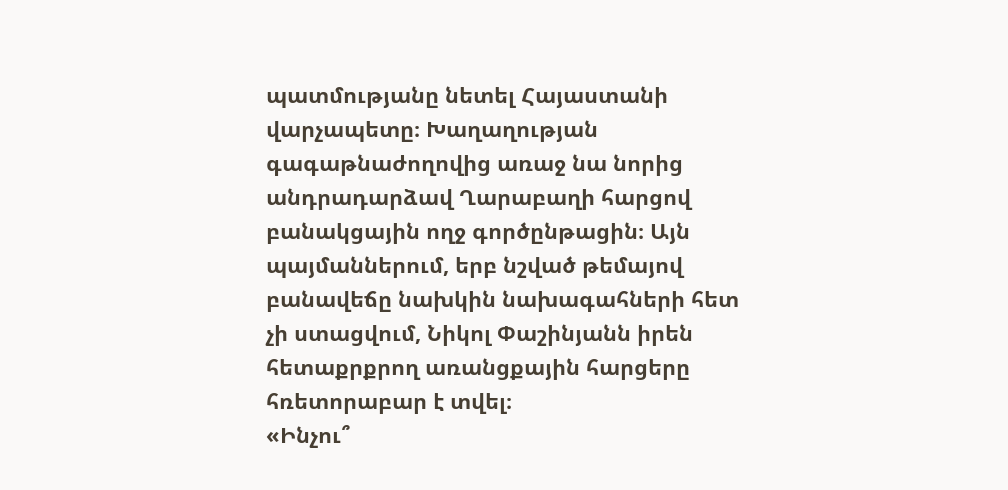պատմությանը նետել Հայաստանի վարչապետը։ Խաղաղության գագաթնաժողովից առաջ նա նորից անդրադարձավ Ղարաբաղի հարցով բանակցային ողջ գործընթացին։ Այն պայմաններում, երբ նշված թեմայով բանավեճը նախկին նախագահների հետ չի ստացվում, Նիկոլ Փաշինյանն իրեն հետաքրքրող առանցքային հարցերը հռետորաբար է տվել։
«Ինչու՞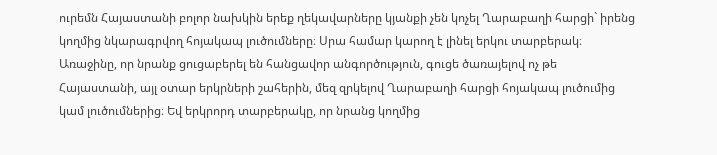ուրեմն Հայաստանի բոլոր նախկին երեք ղեկավարները կյանքի չեն կոչել Ղարաբաղի հարցի` իրենց կողմից նկարագրվող հոյակապ լուծումները։ Սրա համար կարող է լինել երկու տարբերակ։ Առաջինը, որ նրանք ցուցաբերել են հանցավոր անգործություն, գուցե ծառայելով ոչ թե Հայաստանի, այլ օտար երկրների շահերին, մեզ զրկելով Ղարաբաղի հարցի հոյակապ լուծումից կամ լուծումներից։ Եվ երկրորդ տարբերակը, որ նրանց կողմից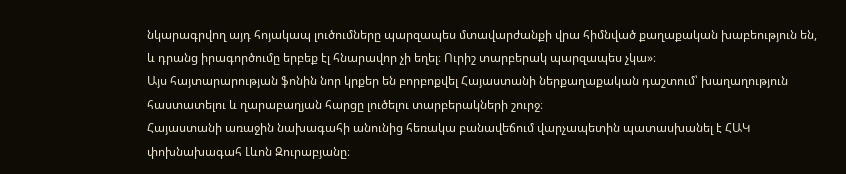նկարագրվող այդ հոյակապ լուծումները պարզապես մտավարժանքի վրա հիմնված քաղաքական խաբեություն են, և դրանց իրագործումը երբեք էլ հնարավոր չի եղել։ Ուրիշ տարբերակ պարզապես չկա»։
Այս հայտարարության ֆոնին նոր կրքեր են բորբոքվել Հայաստանի ներքաղաքական դաշտում՝ խաղաղություն հաստատելու և ղարաբաղյան հարցը լուծելու տարբերակների շուրջ։
Հայաստանի առաջին նախագահի անունից հեռակա բանավեճում վարչապետին պատասխանել է ՀԱԿ փոխնախագահ Լևոն Զուրաբյանը։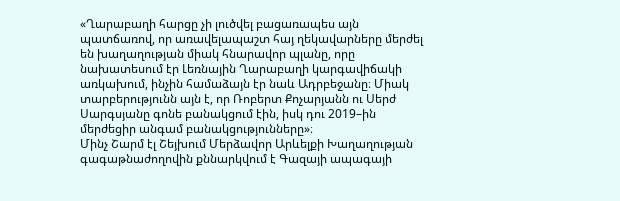«Ղարաբաղի հարցը չի լուծվել բացառապես այն պատճառով, որ առավելապաշտ հայ ղեկավարները մերժել են խաղաղության միակ հնարավոր պլանը, որը նախատեսում էր Լեռնային Ղարաբաղի կարգավիճակի առկախում, ինչին համաձայն էր նաև Ադրբեջանը։ Միակ տարբերությունն այն է, որ Ռոբերտ Քոչարյանն ու Սերժ Սարգսյանը գոնե բանակցում էին, իսկ դու 2019–ին մերժեցիր անգամ բանակցությունները»։
Մինչ Շարմ էլ Շեյխում Մերձավոր Արևելքի Խաղաղության գագաթնաժողովին քննարկվում է Գազայի ապագայի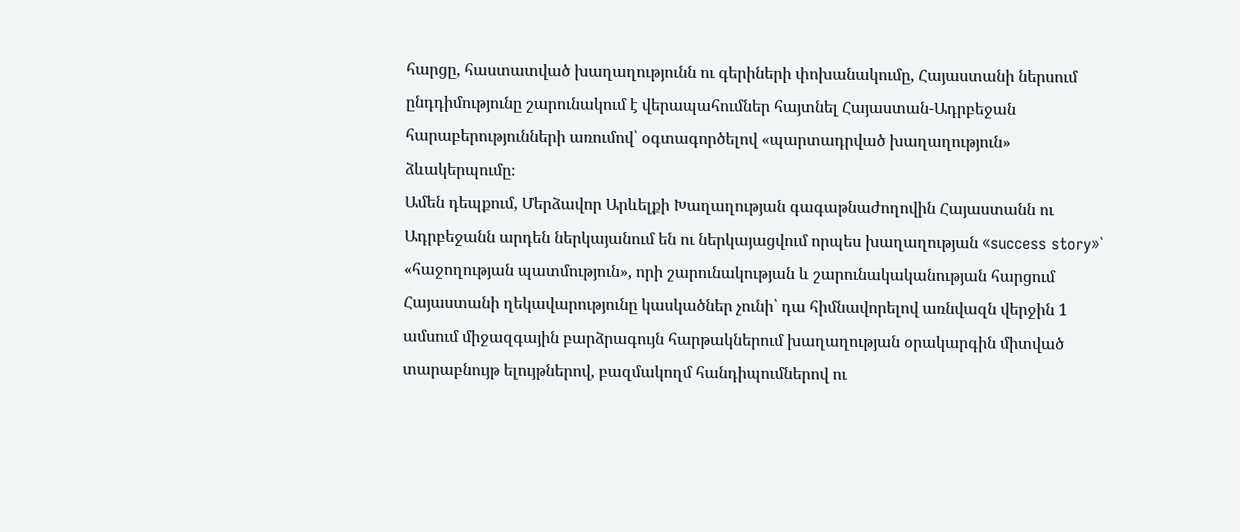հարցը, հաստատված խաղաղությունն ու գերիների փոխանակումը, Հայաստանի ներսում ընդդիմությունը շարունակում է վերապահումներ հայտնել Հայաստան-Ադրբեջան հարաբերությունների առումով՝ օգտագործելով «պարտադրված խաղաղություն» ձևակերպումը։
Ամեն դեպքում, Մերձավոր Արևելքի Խաղաղության գագաթնաժողովին Հայաստանն ու Ադրբեջանն արդեն ներկայանում են ու ներկայացվում որպես խաղաղության «success story»՝ «հաջողության պատմություն», որի շարունակության և շարունակականության հարցում Հայաստանի ղեկավարությունը կասկածներ չունի՝ դա հիմնավորելով առնվազն վերջին 1 ամսում միջազգային բարձրագույն հարթակներում խաղաղության օրակարգին միտված տարաբնույթ ելույթներով, բազմակողմ հանդիպումներով ու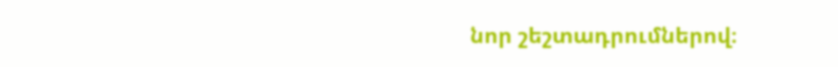նոր շեշտադրումներով։